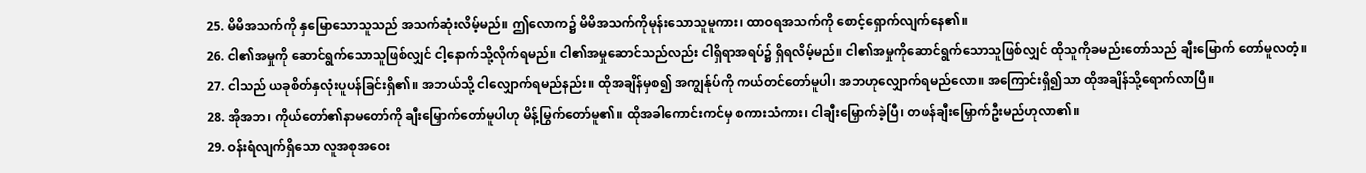25. မိမိအသက်ကို နှမြောသောသူသည် အသက်ဆုံးလိမ့်မည်။ ဤလောက၌ မိမိအသက်ကိုမုန်းသောသူမူကား၊ ထာဝရအသက်ကို စောင့်ရှောက်လျက်နေ၏။
26. ငါ၏အမှုကို ဆောင်ရွက်သောသူဖြစ်လျှင် ငါ့နောက်သို့လိုက်ရမည်။ ငါ၏အမှုဆောင်သည်လည်း ငါရှိရာအရပ်၌ ရှိရလိမ့်မည်။ ငါ၏အမှုကိုဆောင်ရွက်သောသူဖြစ်လျှင် ထိုသူကိုခမည်းတော်သည် ချီးမြောက် တော်မူလတံ့။
27. ငါသည် ယခုစိတ်နှလုံးပူပန်ခြင်းရှိ၏။ အဘယ်သို့ ငါလျှောက်ရမည်နည်း။ ထိုအချိန်မှစ၍ အကျွန်ုပ်ကို ကယ်တင်တော်မူပါ၊ အဘဟုလျှောက်ရမည်လော။ အကြောင်းရှိ၍သာ ထိုအချိန်သို့ရောက်လာပြီ။
28. အိုအဘ၊ ကိုယ်တော်၏နာမတော်ကို ချီးမြှောက်တော်မူပါဟု မိန့်မြွက်တော်မူ၏။ ထိုအခါကောင်းကင်မှ စကားသံကား၊ ငါချီးမြှောက်ခဲ့ပြီ၊ တဖန်ချီးမြှောက်ဦးမည်ဟုလာ၏။
29. ဝန်းရံလျက်ရှိသော လူအစုအဝေး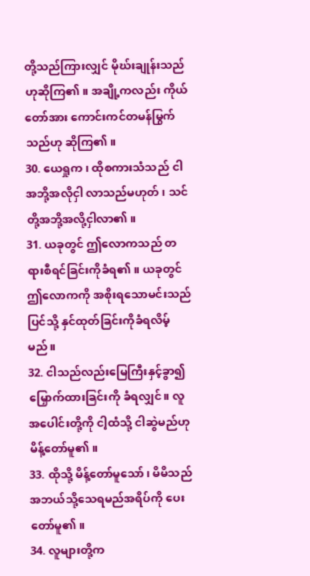တို့သည်ကြားလျှင် မိုဃ်းချုန်းသည်ဟုဆိုကြ၏။ အချို့ကလည်း ကိုယ်တော်အား ကောင်းကင်တမန်မြွက်သည်ဟု ဆိုကြ၏။
30. ယေရှုက၊ ထိုစကားသံသည် ငါအဘို့အလိုငှါ လာသည်မဟုတ်၊ သင်တို့အဘို့အလို့ငှါလာ၏။
31. ယခုတွင် ဤလောကသည် တရားစီရင်ခြင်းကိုခံရ၏။ ယခုတွင် ဤလောကကို အစိုးရသောမင်းသည် ပြင်သို့ နှင်ထုတ်ခြင်းကိုခံရလိမ့်မည်။
32. ငါသည်လည်းမြေကြီးနှင့်ခွာ၍ မြှောက်ထားခြင်းကို ခံရလျှင်။ လူအပေါင်းတို့ကို ငါ့ထံသို့ ငါဆွဲမည်ဟု မိန့်တော်မူ၏။
33. ထိုသို့ မိန့်တော်မူသော်၊ မိမိသည် အဘယ်သို့သေရမည်အရိပ်ကို ပေးတော်မူ၏။
34. လူများတို့က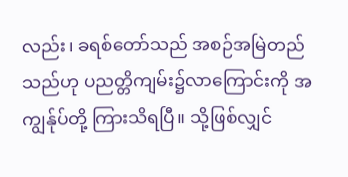လည်း၊ ခရစ်တော်သည် အစဉ်အမြဲတည်သည်ဟု ပညတ္တိကျမ်း၌လာကြောင်းကို အကျွန်ုပ်တို့ ကြားသိရပြီ။ သို့ဖြစ်လျှင်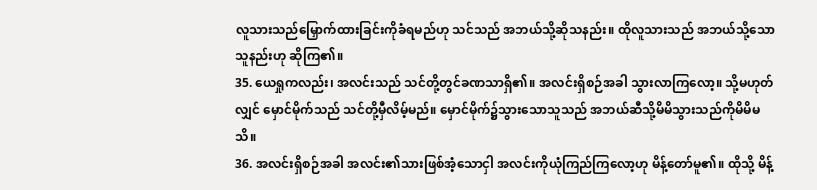လူသားသည်မြှောက်ထားခြင်းကိုခံရမည်ဟု သင်သည် အဘယ်သို့ဆိုသနည်း။ ထိုလူသားသည် အဘယ်သို့သောသူနည်းဟု ဆိုကြ၏။
35. ယေရှုကလည်း၊ အလင်းသည် သင်တို့တွင်ခဏသာရှိ၏။ အလင်းရှိစဉ်အခါ သွားလာကြလော့။ သို့မဟုတ်လျှင် မှောင်မိုက်သည် သင်တို့မှီလိမ့်မည်။ မှောင်မိုက်၌သွားသောသူသည် အဘယ်ဆီသို့မိမိသွားသည်ကိုမိမိမသိ။
36. အလင်းရှိစဉ်အခါ အလင်း၏သားဖြစ်အံ့သောငှါ အလင်းကိုယုံကြည်ကြလော့ဟု မိန့်တော်မူ၏။ ထိုသို့ မိန့်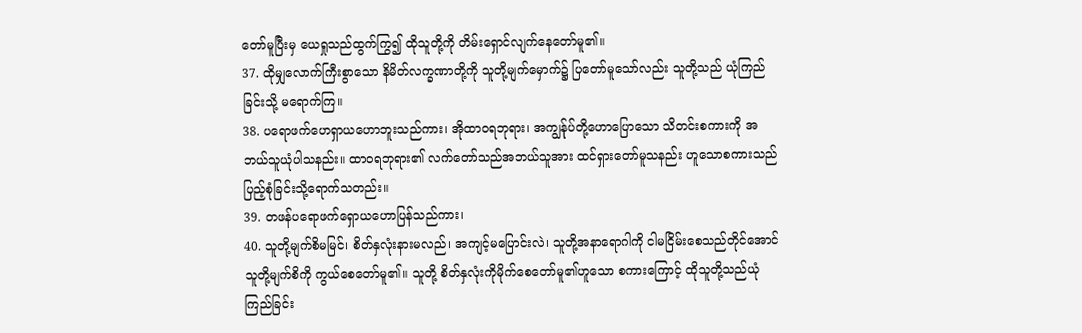တော်မူပြီးမှ ယေရှုသည်ထွက်ကြွ၍ ထိုသူတို့ကို တိမ်းရှောင်လျက်နေတော်မူ၏။
37. ထိုမျှလောက်ကြီးစွာသော နိမိတ်လက္ခဏာတို့ကို သူတို့မျက်မှောက်၌ ပြတော်မူသော်လည်း သူတို့သည် ယုံကြည်ခြင်းသို့ မရောက်ကြ။
38. ပရောဖက်ဟေရှာယဟောဘူးသည်ကား၊ အိုထာဝရဘုရား၊ အကျွန်ုပ်တို့ဟောပြောသော သိတင်းစကားကို အဘယ်သူယုံပါသနည်း။ ထာဝရဘုရား၏ လက်တော်သည်အဘယ်သူအား ထင်ရှားတော်မူသနည်း ဟူသောစကားသည် ပြည့်စုံခြင်းသို့ရောက်သတည်း။
39. တဖန်ပရောဖက်ရှောယဟောပြန်သည်ကား၊
40. သူတို့မျက်စိမမြင်၊ စိတ်နှလုံးနားမလည်၊ အကျင့်မပြောင်းလဲ၊ သူတို့အနာရောဂါကို ငါမငြိမ်းစေသည်တိုင်အောင် သူတို့မျက်စိကို ကွယ်စေတော်မူ၏။ သူတို့ စိတ်နှလုံးကိုမိုက်စေတော်မူ၏ဟူသော စကားကြောင့် ထိုသူတို့သည်ယုံကြည်ခြင်း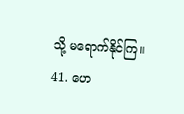သို့ မရောက်နိုင်ကြ။
41. ဟေ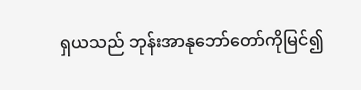ရှယသည် ဘုန်းအာနုဘော်တော်ကိုမြင်၍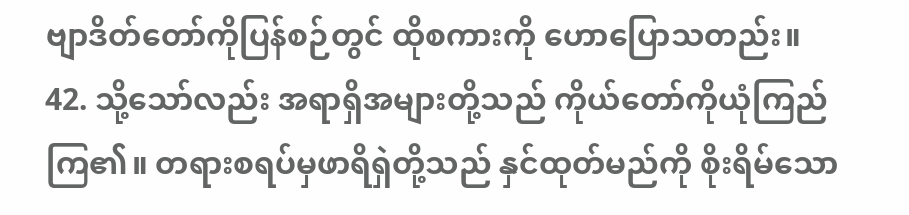ဗျာဒိတ်တော်ကိုပြန်စဉ်တွင် ထိုစကားကို ဟောပြောသတည်း။
42. သို့သော်လည်း အရာရှိအများတို့သည် ကိုယ်တော်ကိုယုံကြည်ကြ၏။ တရားစရပ်မှဖာရိရှဲတို့သည် နှင်ထုတ်မည်ကို စိုးရိမ်သော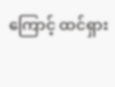ကြောင့် ထင်ရှား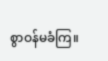စွာဝန်မခံကြ။